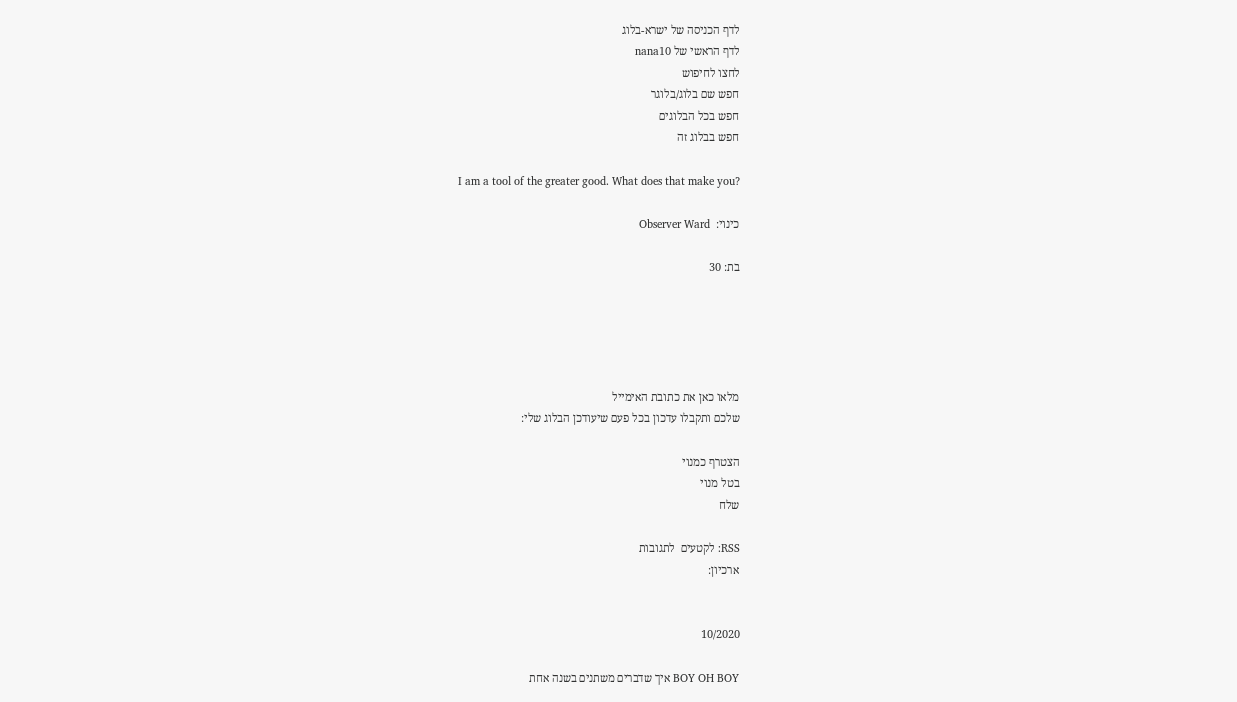לדף הכניסה של ישרא-בלוג
לדף הראשי של nana10
לחצו לחיפוש
חפש שם בלוג/בלוגר
חפש בכל הבלוגים
חפש בבלוג זה

I am a tool of the greater good. What does that make you?

כינוי:  Observer Ward

בת: 30





מלאו כאן את כתובת האימייל
שלכם ותקבלו עדכון בכל פעם שיעודכן הבלוג שלי:

הצטרף כמנוי
בטל מנוי
שלח

RSS: לקטעים  לתגובות
ארכיון:


10/2020

BOY OH BOY איך שדברים משתנים בשנה אחת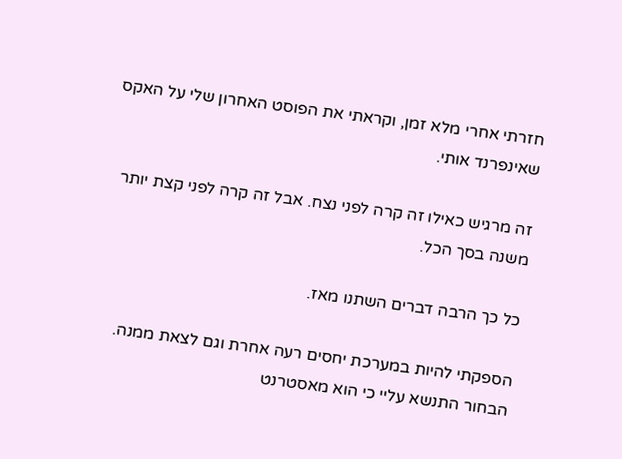חזרתי אחרי מלא זמן, וקראתי את הפוסט האחרון שלי על האקס שאינפרנד אותי.

זה מרגיש כאילו זה קרה לפני נצח. אבל זה קרה לפני קצת יותר משנה בסך הכל.

כל כך הרבה דברים השתנו מאז.

הספקתי להיות במערכת יחסים רעה אחרת וגם לצאת ממנה. הבחור התנשא עליי כי הוא מאסטרנט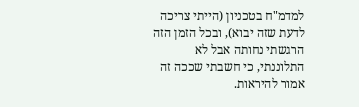למדמ"ח בטכניון (הייתי צריכה לדעת שזה יבוא), ובכל הזמן הזה הרגשתי נחותה אבל לא התלוננתי, כי חשבתי שככה זה אמור להיראות.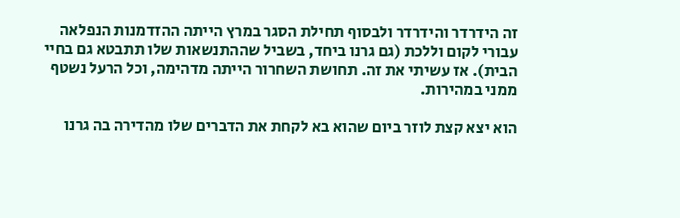זה הידרדר והידרדר ולבסוף תחילת הסגר במרץ הייתה ההזדמנות הנפלאה עבורי לקום וללכת (גם גרנו ביחד, בשביל שההתנשאות שלו תתבטא גם בחיי הבית). אז עשיתי את זה. תחושת השחרור הייתה מדהימה, וכל הרעל נשטף ממני במהירות.

הוא יצא קצת לוזר ביום שהוא בא לקחת את הדברים שלו מהדירה בה גרנו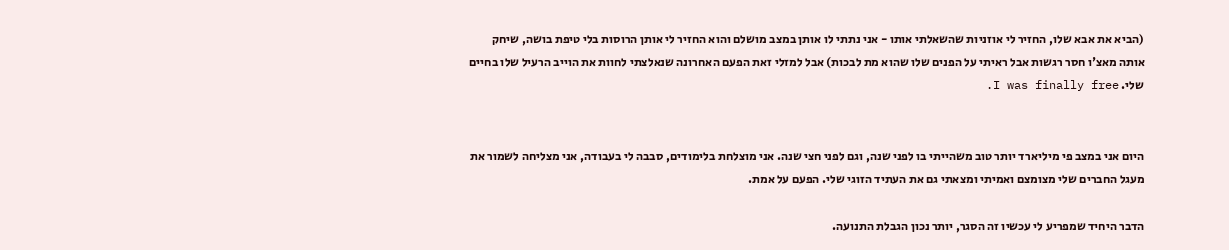(הביא את אבא שלו, החזיר לי אוזניות שהשאלתי אותו - אני נתתי לו אותן במצב מושלם והוא החזיר לי אותן הרוסות בלי טיפת בושה, שיחק אותה מאצ'ו חסר רגשות אבל ראיתי על הפנים שלו שהוא מת לבכות) אבל למזלי זאת הפעם האחרונה שנאלצתי לחוות את הוייב הרעיל שלו בחיים שלי. I was finally free.


היום אני במצב פי מיליארד יותר טוב משהייתי בו לפני שנה, וגם לפני חצי שנה. אני מוצלחת בלימודים, סבבה לי בעבודה, אני מצליחה לשמור את מעגל החברים שלי מצומצם ואמיתי ומצאתי גם את העתיד הזוגי שלי. הפעם על אמת.

הדבר היחיד שמפריע לי עכשיו זה הסגר, יותר נכון הגבלת התנועה.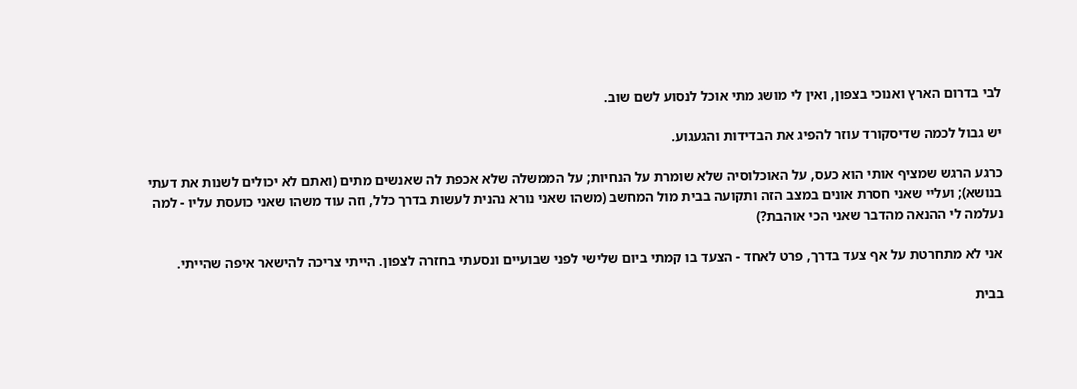לבי בדרום הארץ ואנוכי בצפון, ואין לי מושג מתי אוכל לנסוע לשם שוב.

יש גבול לכמה שדיסקורד עוזר להפיג את הבדידות והגעגוע.

כרגע הרגש שמציף אותי הוא כעס, על האוכלוסיה שלא שומרת על הנחיות; על הממשלה שלא אכפת לה שאנשים מתים (ואתם לא יכולים לשנות את דעתי בנושא); ועליי שאני חסרת אונים במצב הזה ותקועה בבית מול המחשב (משהו שאני נורא נהנית לעשות בדרך כלל, וזה עוד משהו שאני כועסת עליו - למה נעלמה לי ההנאה מהדבר שאני הכי אוהבת?)

אני לא מתחרטת על אף צעד בדרך, פרט לאחד - הצעד בו קמתי ביום שלישי לפני שבועיים ונסעתי בחזרה לצפון. הייתי צריכה להישאר איפה שהייתי.

בבית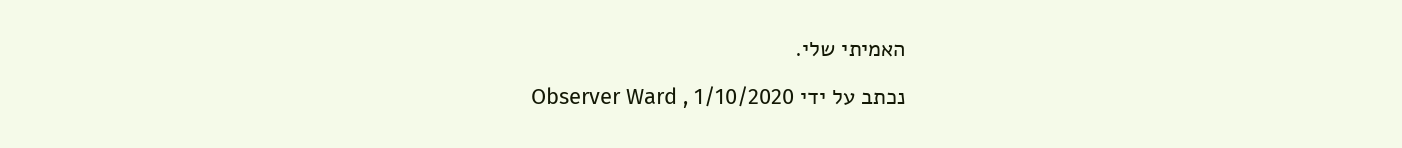האמיתי שלי.

נכתב על ידי Observer Ward , 1/10/2020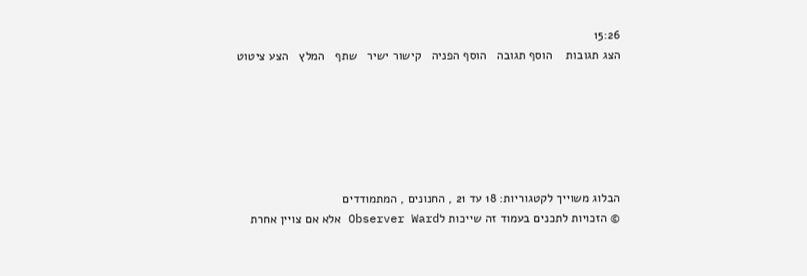15:26
הצג תגובות    הוסף תגובה   הוסף הפניה   קישור ישיר   שתף   המלץ   הצע ציטוט






הבלוג משוייך לקטגוריות: 18 עד 21 , החנונים , המתמודדים
© הזכויות לתכנים בעמוד זה שייכות לObserver Ward אלא אם צויין אחרת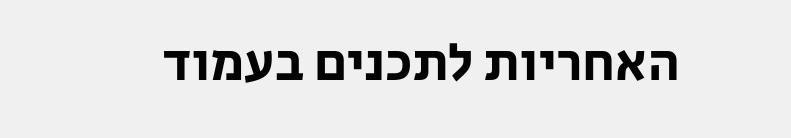האחריות לתכנים בעמוד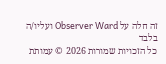זה חלה על Observer Ward ועליו/ה בלבד
כל הזכויות שמורות 2026 © עמותת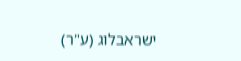ישראבלוג (ע"ר)